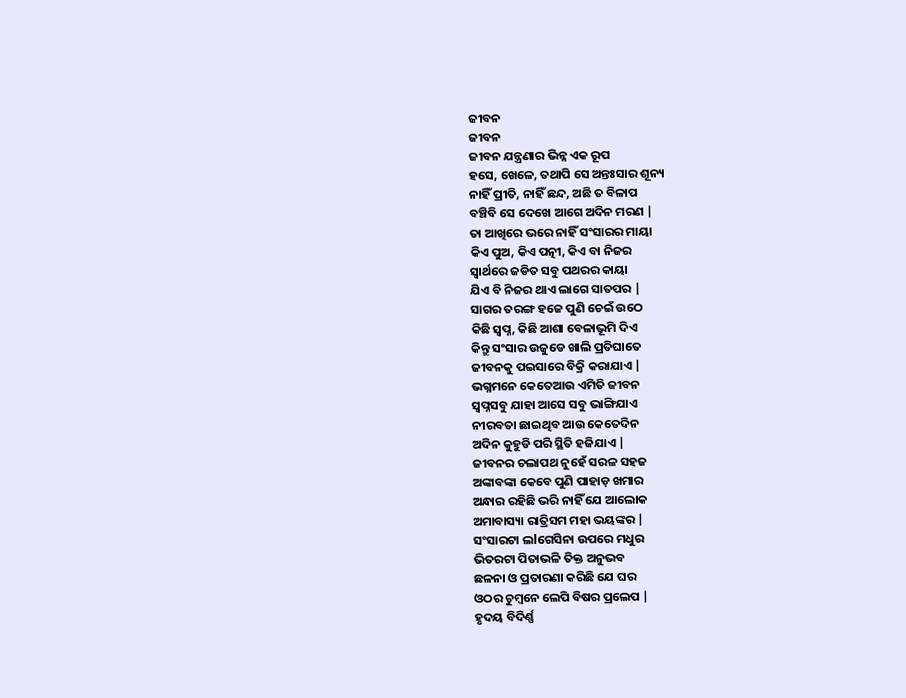ଜୀବନ
ଜୀବନ
ଜୀବନ ଯନ୍ତ୍ରଣାର ଭିନ୍ନ ଏକ ରୂପ
ହସେ, ଖେଳେ, ତଥାପି ସେ ଅନ୍ତଃସାର ଶୂନ୍ୟ
ନାହିଁ ପ୍ରୀତି, ନାହିଁ ଛନ୍ଦ, ଅଛି ତ ବିଳାପ
ବଞ୍ଚିବି ସେ ଦେଖେ ଆଗେ ଅଦିନ ମରଣ |
ତା ଆଖିରେ ଭରେ ନାହିଁ ସଂସାରର ମାୟା
କିଏ ପୁଅ, କିଏ ପତ୍ନୀ, କିଏ ବା ନିଜର
ସ୍ୱାର୍ଥରେ ଜଡିତ ସବୁ ପଥରର କାୟା
ଯିଏ ବି ନିଜର ଥାଏ ଲାଗେ ସାତପର |
ସାଗର ତରଙ୍ଗ ହଜେ ପୁଣି ଚେଇଁ ଉଠେ
କିଛି ସ୍ବପ୍ନ, କିଛି ଆଶା ବେଳାଭୂମି ଦିଏ
କିନ୍ତୁ ସଂସାର ଉଜୁଡେ ଖାଲି ପ୍ରତିଘାତେ
ଜୀବନକୁ ପଇସାରେ ବିକ୍ରି କରାଯାଏ |
ଭଗ୍ନମନେ କେତେଆଉ ଏମିତି ଜୀବନ
ସ୍ବପ୍ନସବୁ ଯାହା ଆସେ ସବୁ ଭାଙ୍ଗିଯାଏ
ନୀରବତା ଛାଇଥିବ ଆଉ କେତେଦିନ
ଅଦିନ କୁହୁଡି ପରି ସ୍ଥିତି ହଜିଯାଏ |
ଜୀବନର ଚଲାପଥ ନୁହେଁ ସରଳ ସହଜ
ଅଙ୍କାବଙ୍କା କେବେ ପୁଣି ପାହାଡ଼ ଖମାର
ଅନ୍ଧାର ରହିଛି ଭରି ନାହିଁ ଯେ ଆଲୋକ
ଅମାବାସ୍ୟା ରାତ୍ରିସମ ମହା ଭୟଙ୍କର |
ସଂସାରଟା ଲlଗେସିନା ଉପରେ ମଧୁର
ଭିତରଟା ପିତାଭଳି ତିକ୍ତ ଅନୁଭବ
ଛଳନା ଓ ପ୍ରତାରଣା କରିଛି ଯେ ଘର
ଓଠର ଚୁମ୍ବନେ ଲେପି ବିଷର ପ୍ରଲେପ |
ହୃଦୟ ବିଦିର୍ଣ୍ଣ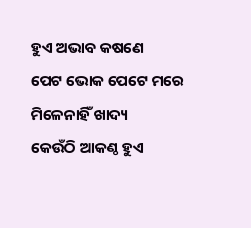ହୁଏ ଅଭାବ କଷଣେ
ପେଟ ଭୋକ ପେଟେ ମରେ ମିଳେନାହିଁ ଖାଦ୍ୟ
କେଉଁଠି ଆକଣ୍ଠ ହୁଏ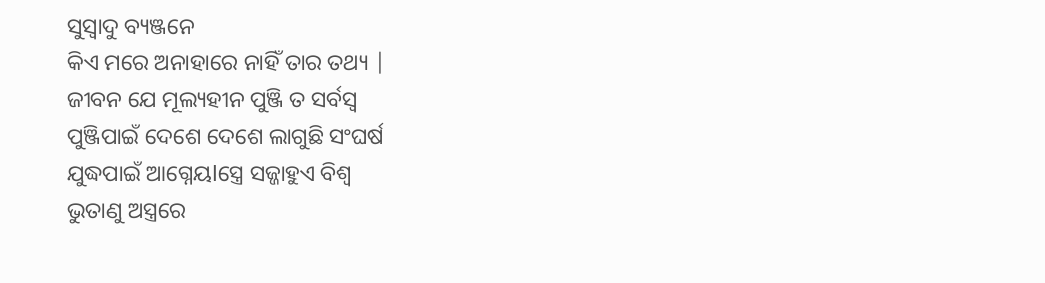ସୁସ୍ୱାଦୁ ବ୍ୟଞ୍ଜନେ
କିଏ ମରେ ଅନାହାରେ ନାହିଁ ତାର ତଥ୍ୟ |
ଜୀବନ ଯେ ମୂଲ୍ୟହୀନ ପୁଞ୍ଜି ତ ସର୍ବସ୍ବ
ପୁଞ୍ଜିପାଇଁ ଦେଶେ ଦେଶେ ଲାଗୁଛି ସଂଘର୍ଷ
ଯୁଦ୍ଧପାଇଁ ଆଗ୍ନେୟlସ୍ତ୍ରେ ସଜ୍ଜାହୁଏ ବିଶ୍ୱ
ଭୁତାଣୁ ଅସ୍ତ୍ରରେ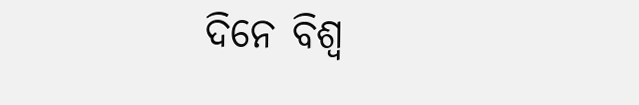ଦିନେ ବିଶ୍ୱ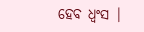ହେବ ଧ୍ବଂସ |